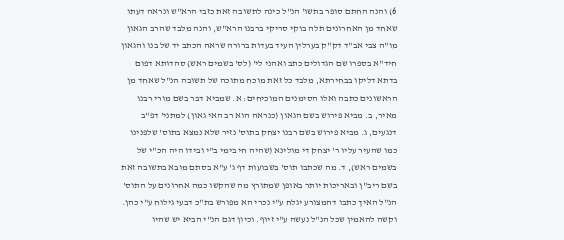6) והנה החתם סופר בתשו' הנ"ל כינה לתשובה זאת כזבי הרא"ש ונראה דעתו שאחד מן האחרונים תלה בוקי סריקי ברבנו הרא"ש, והנה מלבד שהרב הגאון מו"ה צבי אב"ד דק"ק בערלין העיד בעדות ברורה שראה הכתב יד של בנו והגאון חיד"א בספרו שם הגדולים כתב ואהני לי' (לס' בשמים ראש) סהדותא דפום בדתא דליקו בבחירתא, מלבד כל זאת מוכח מתוכה של תשובה הנ"ל שאחד מן הראשונים כתבה ואלו הסימנים המוכיחים: א. שמביא דבר בשם מורי רבנו מאיר, ב. מביא פירוש בשם הגאון (כנראה הוא רב האי גאון) למתני' דפ"ב דנגעים, ג. מביא פירוש בשם רבנו יצחק בתוס' נזיר שלא נמצא בתוס' שלפנינו כמו שהעיר עליו ר' יצחק די מולינא (שהיה חי בימי ב"י ובידו היה הכ"י של בשמים ראש), ד. מה שכתבו תוס' בשבועות דף ג' ע"א בסתם מובא בתשובה זאת בשם ריב"ן ובאריכות יותר באופן שמתורץ מה שהקשו כמה אחרונים על התוס' הנ"ל האיך כתבו דהמצורע יגלח ע"י נכרי הא מפורש בת"כ דבעי גילוח ע"י כהן. וקשה להאמין שכל הנ"ל נעשה ע"י זיוף. וכיון דגם הנ"י הביא יש שהיו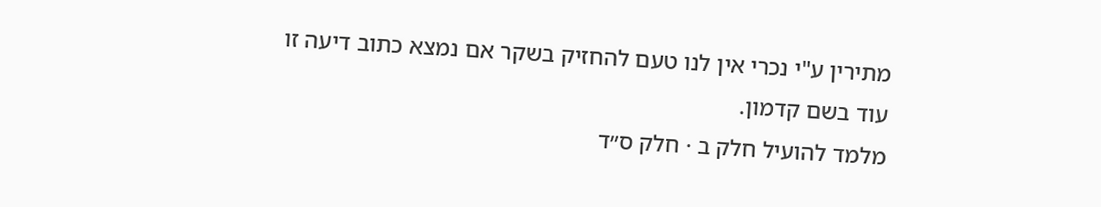מתירין ע"י נכרי אין לנו טעם להחזיק בשקר אם נמצא כתוב דיעה זו עוד בשם קדמון.
מלמד להועיל חלק ב · חלק ס״ד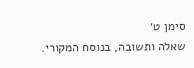סימן ט׳
שאלה ותשובה, בנוסח המקורי.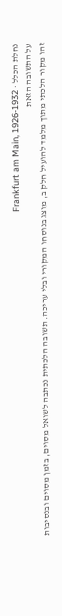נחלת הכלל · Frankfurt am Main, 1926-1932
על התשובה הזאת
זהו מקור הלכתי מתוך מלמד להועיל חלק ב, מוצג בנוסחו המקורי ובלי עריכה. תשובה הלכתית נכתבה לשואל מסוים, בזמן מסוים ובנסיבות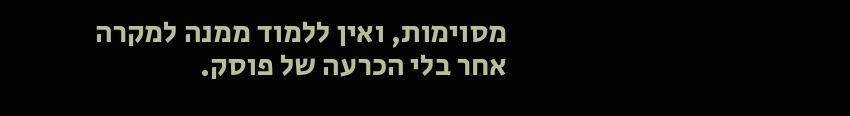מסוימות, ואין ללמוד ממנה למקרה אחר בלי הכרעה של פוסק.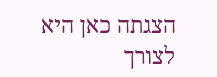הצגתה כאן היא לצורך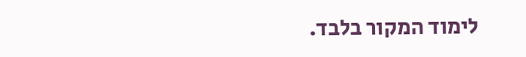לימוד המקור בלבד.